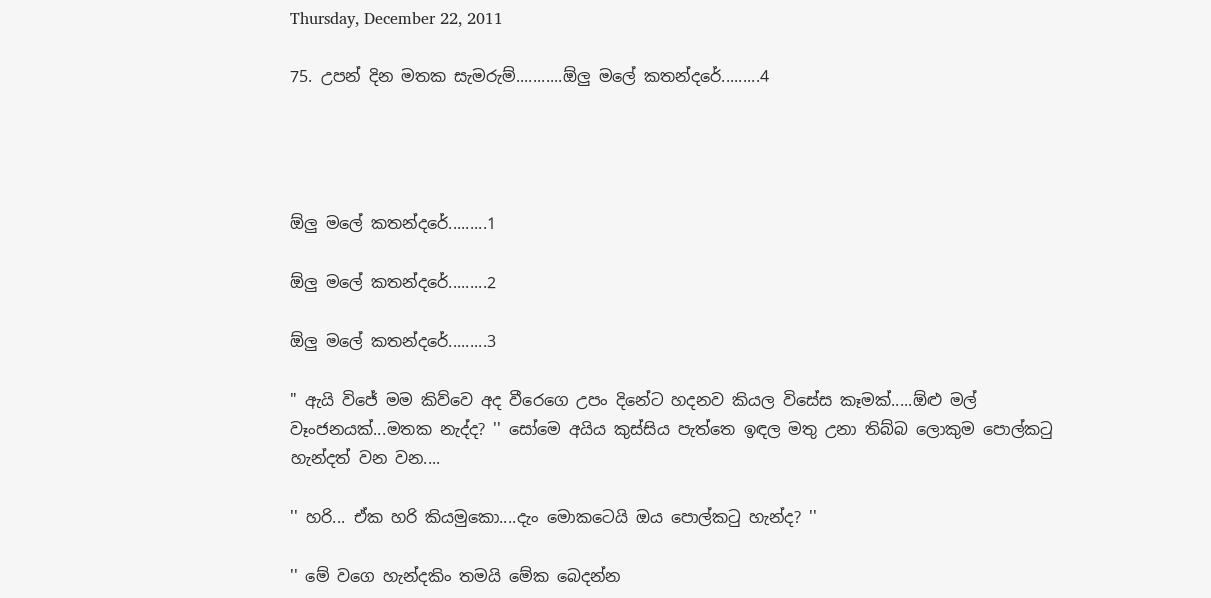Thursday, December 22, 2011

75. උපන් දින මතක සැමරුම්...........ඕලු මලේ කතන්දරේ.........4




ඕලු මලේ කතන්දරේ.........1

ඕලු මලේ කතන්දරේ.........2

ඕලු මලේ කතන්දරේ.........3

" ඇයි විජේ මම කිව්වෙ අද වීරෙගෙ උපං දිනේට හදනව කියල විසේස කෑමක්.....ඕළු මල් වෑංජනයක්...මතක නැද්ද? '' සෝමෙ අයිය කුස්සිය පැත්තෙ ඉඳල මතු උනා තිබ්බ ලොකුම පොල්කටු හැන්දත් වන වන....

'' හරි... ඒක හරි කියමුකො....දැං මොකටෙයි ඔය පොල්කටු හැන්ද? ''

'' මේ වගෙ හැන්දකිං තමයි මේක බෙදන්න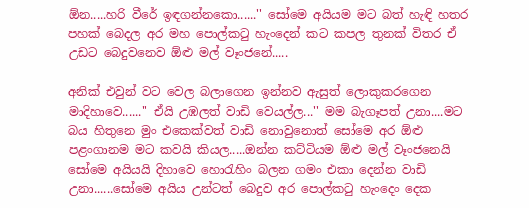ඕන.....හරි වීරේ ඉඳගන්නකො......'' සෝමෙ අයියම මට බත් හැඳි හතර පහක් බෙදල අර මහ පොල්කටු හැංදෙන් කට කපල තුනක් විතර ඒ උඩට බෙදුවනෙව ඕළු මල් වෑංජනේ.....

අනික් එවුන් වට වෙල බලාගෙන ඉන්නව ඇසුත් ලොකුකරගෙන මාදිහාවෙ......'' ඒයි උඹලත් වාඩි වෙයල්ල...'' මම බැගෑපත් උනා....මට බය හිතුනෙ මුං එකෙක්වත් වාඩි නොවුනොත් සෝමෙ අර ඕළු පළංගානම මට කවයි කියල.....ඔන්න කට්ටියම ඕළු මල් වෑංජනෙයි සෝමෙ අයියයි දිහාවෙ හොරැහිං බලන ගමං එකා දෙන්න වාඩි උනා......සෝමෙ අයිය උන්ටත් බෙදුව අර පොල්කටු හැංදෙං දෙක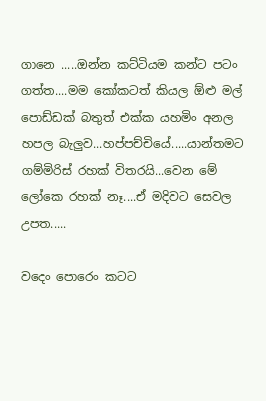ගානෙ .....ඔන්න කට්ටියම කන්ට පටං ගත්ත....මම කෝකටත් කියල ඕළු මල් පොඩ්ඩක් බතුත් එක්ක යහමිං අනල හපල බැලුව...හප්පච්චියේ.....යාන්තමට ගම්මිරිස් රහක් විතරයි...වෙන මේ ලෝකෙ රහක් නෑ....ඒ මදිවට සෙවල උපත.....

වදෙං පොරෙං කටට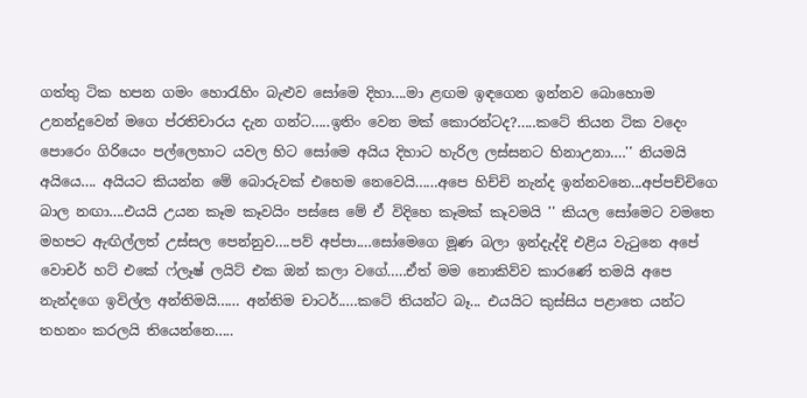ගත්තු ටික හපන ගමං හොරැහිං බැළුව සෝමෙ දිහා....මා ළඟම ඉඳගෙන ඉන්නව බොහොම උනන්දුවෙන් මගෙ ප්රතිචාරය දැන ගන්ට.....ඉතිං වෙන මක් කොරන්ටද?.....කටේ තියන ටික වදෙං පොරෙං ගිරියෙං පල්ලෙහාට යවල හිට සෝමෙ අයිය දිහාට හැරිල ලස්සනට හිනාඋනා....'' නියමයි අයියෙ.... අයියට කියන්න මේ බොරුවක් එහෙම නෙවෙයි......අපෙ හිච්චි නැන්ද ඉන්නවනෙ...අප්පච්චිගෙ බාල නඟා....එයයි උයන කෑම කෑවයිං පස්සෙ මේ ඒ විදිහෙ කෑමක් කෑවමයි '' කියල සෝමෙට වමතෙ මහපට ඇඟිල්ලත් උස්සල පෙන්නුව....පව් අප්පා....සෝමෙගෙ මූණ බලා ඉන්දැද්දි එළිය වැටුනෙ අපේ වොචර් හට් එකේ ෆ්ලෑෂ් ලයිට් එක ඔන් කලා වගේ.....ඒත් මම නොකිව්ව කාරණේ තමයි අපෙ නැන්දගෙ ඉවිල්ල අන්තිමයි...... අන්තිම චාටර්.....කටේ තියන්ට බෑ... එයයිට කුස්සිය පළාතෙ යන්ට තහනං කරලයි තියෙන්නෙ.....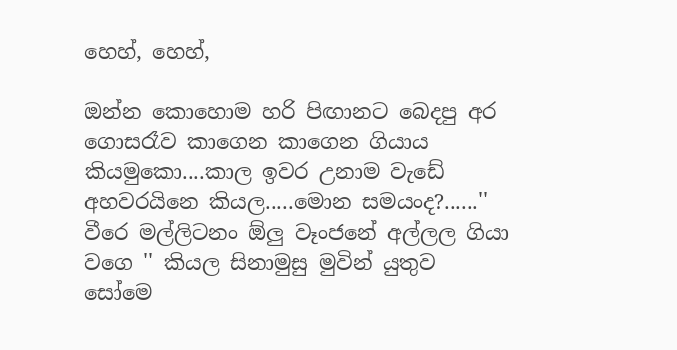හෙහ්, හෙහ්,

ඔන්න කොහොම හරි පිඟානට බෙදපු අර ගොසරෑව කාගෙන කාගෙන ගියාය කියමුකො....කාල ඉවර උනාම වැඩේ අහවරයිනෙ කියල.....මොන සමයංද?......'' වීරෙ මල්ලිටනං ඕලු වෑංජනේ අල්ලල ගියා වගෙ '' කියල සිනාමුසු මුවින් යුතුව සෝමෙ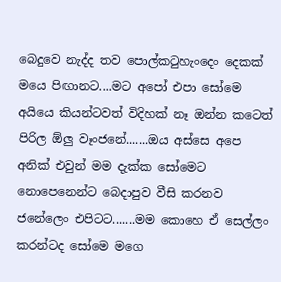බෙදුවෙ නැද්ද තව පොල්කටුහැංදෙං දෙකක් මයෙ පිඟානට....මට අපෝ එපා සෝමෙ අයියෙ කියන්ටවත් විදිහක් නෑ ඔන්න කටෙත් පිරිල ඕලු වෑංජනේ.......ඔය අස්සෙ අපෙ අනික් එවුන් මම දැක්ක සෝමෙට නොපෙනෙන්ට බෙදාපුව වීසි කරනව ජනේලෙං එපිටට.......මම කොහෙ ඒ සෙල්ලං කරන්ටද සෝමෙ මගෙ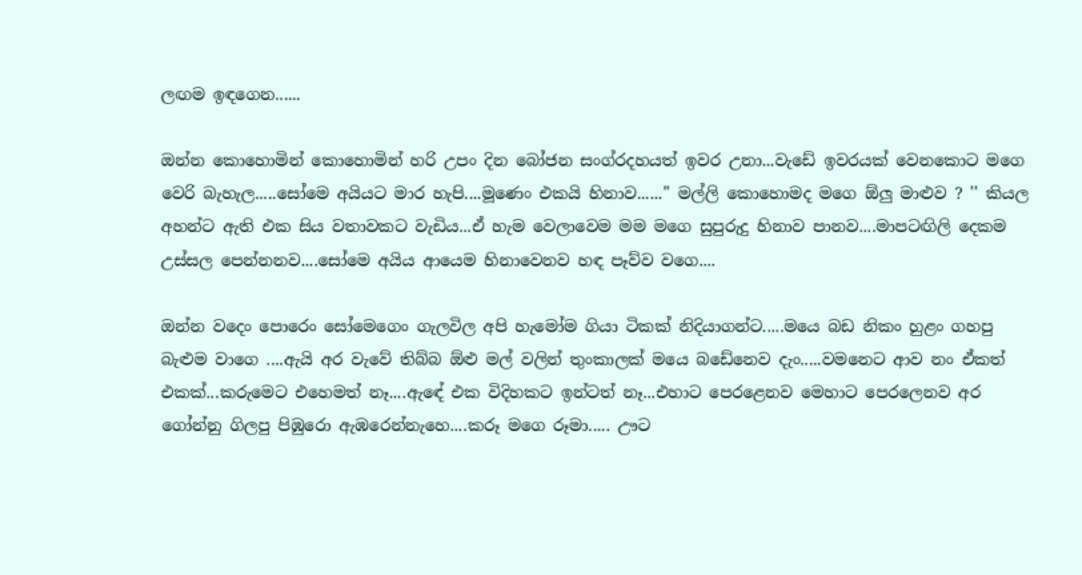ලඟම ඉඳගෙන......

ඔන්න කොහොමින් කොහොමින් හරි උපං දින බෝජන සංග්රදහයත් ඉවර උනා...වැඩේ ඉවරයක් වෙනකොට මගෙ වෙරි බැහැල.....සෝමෙ අයියට මාර හැපි....මූණෙං එකයි හිනාව......'' මල්ලි කොහොමද මගෙ ඕලු මාළුව ? '' කියල අහන්ට ඇති එක සිය වතාවකට වැඩිය...ඒ හැම වෙලාවෙම මම මගෙ සුපුරුදු හිනාව පානව....මාපටඟිලි දෙකම උස්සල පෙන්නනව....සෝමෙ අයිය ආයෙම හිනාවෙනව හඳ පෑව්ව වගෙ....

ඔන්න වදෙං පොරෙං සෝමෙගෙං ගැලවිල අපි හැමෝම ගියා ටිකක් නිදියාගන්ට.....මයෙ බඩ නිකං හුළං ගහපු බැළුම වාගෙ ....ඇයි අර වැවේ තිබ්බ ඕළු මල් වලින් තුංකාලක් මයෙ බඩේනෙව දැං.....වමනෙට ආව නං ඒකත් එකක්...කරුමෙට එහෙමත් නෑ....ඇඳේ එක විදිහකට ඉන්ටත් නෑ...එහාට පෙරළෙනව මෙහාට පෙරලෙනව අර ගෝන්නු ගිලපු පිඹුරො ඇඹරෙන්නැහෙ....කරූ මගෙ රූමා..... ඌට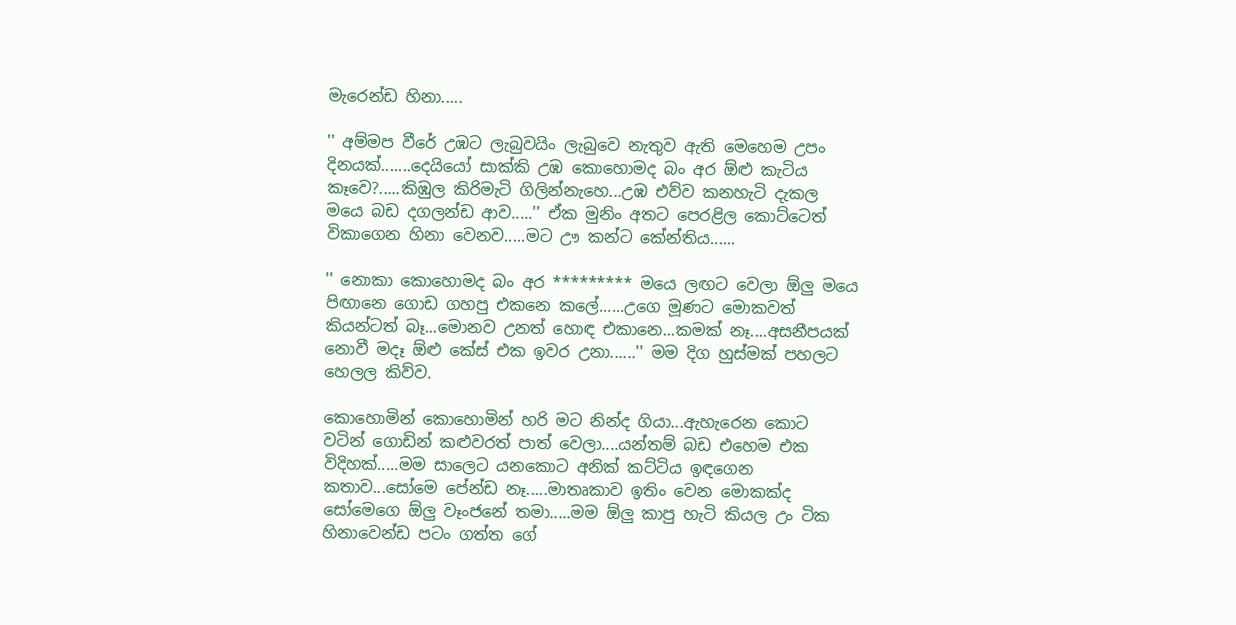මැරෙන්ඩ හිනා.....

'' අම්මප වීරේ උඹට ලැබුවයිං ලැබුවෙ නැතුව ඇති මෙහෙම උපං දිනයක්.......දෙයියෝ සාක්කි උඹ කොහොමද බං අර ඕළු කැටිය කෑවෙ?.....කිඹුල කිරිමැටි ගිලින්නැහෙ...උඹ එව්ව කනහැටි දැකල මයෙ බඩ දගලන්ඩ ආව.....'' ඒක මුනිං අතට පෙරළිල කොට්ටෙත් විකාගෙන හිනා වෙනව.....මට ඌ කන්ට කේන්තිය......

'' නොකා කොහොමද බං අර ********* මයෙ ලඟට වෙලා ඕලු මයෙ පිඟානෙ ගොඩ ගහපු එකනෙ කලේ......උගෙ මූණට මොකවත් කියන්ටත් බෑ...මොනව උනත් හොඳ එකානෙ...කමක් නෑ....අසනීපයක් නොවී මදෑ ඕළු කේස් එක ඉවර උනා......'' මම දිග හුස්මක් පහලට හෙලල කිව්ව.

කොහොමින් කොහොමින් හරි මට නින්ද ගියා...ඇහැරෙන කොට වටින් ගොඩින් කළුවරත් පාත් වෙලා....යන්තම් බඩ එහෙම එක විදිහක්.....මම සාලෙට යනකොට අනික් කට්ටිය ඉඳගෙන කතාව...සෝමෙ පේන්ඩ නෑ.....මාතෘකාව ඉතිං වෙන මොකක්ද සෝමෙගෙ ඕලු වෑංජනේ තමා.....මම ඕලු කාපු හැටි කියල උං ටික හිනාවෙන්ඩ පටං ගත්ත ගේ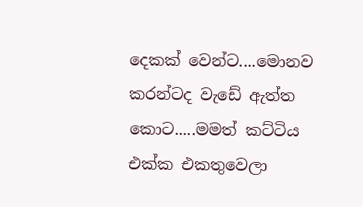දෙකක් වෙන්ට....මොනව කරන්ටද වැඩේ ඇත්ත කොට.....මමත් කට්ටිය එක්ක එකතුවෙලා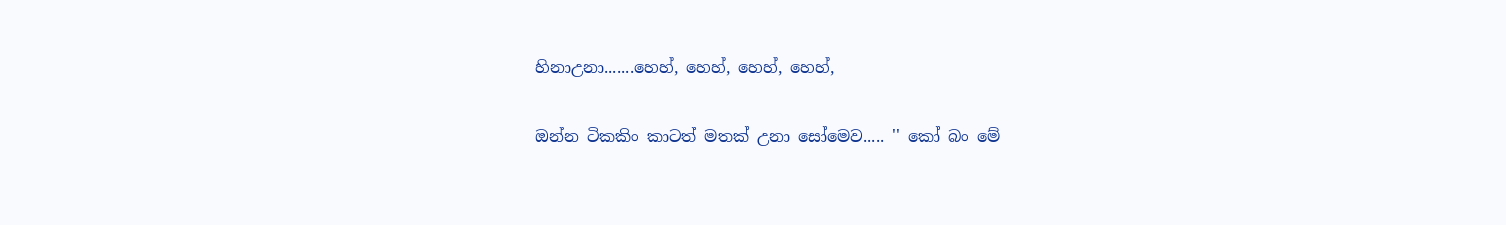හිනාඋනා.......හෙහ්, හෙහ්, හෙහ්, හෙහ්,

ඔන්න ටිකකිං කාටත් මතක් උනා සෝමෙව..... '' කෝ බං මේ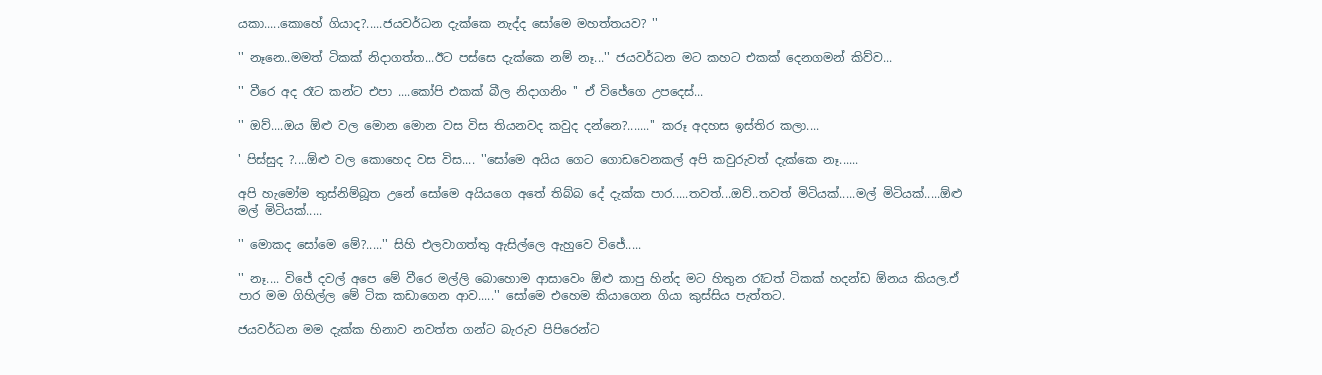යකා.....කොහේ ගියාද?.....ජයවර්ධන දැක්කෙ නැද්ද සෝමෙ මහත්තයව? ''

'' නෑනෙ..මමත් ටිකක් නිදාගත්ත...ඊට පස්සෙ දැක්කෙ නම් නෑ...'' ජයවර්ධන මට කහට එකක් දෙනගමන් කිව්ව...

'' වීරෙ අද රෑට කන්ට එපා ....කෝපි එකක් බීල නිදාගනිං '' ඒ විජේගෙ උපදෙස්...

'' ඔව්....ඔය ඕළු වල මොන මොන වස විස තියනවද කවුද දන්නෙ?.......'' කරූ අදහස ඉස්තිර කලා....

' පිස්සුද ?....ඕළු වල කොහෙද වස විස.... ''සෝමෙ අයිය ගෙට ගොඩවෙනකල් අපි කවුරුවත් දැක්කෙ නෑ......

අපි හැමෝම තුස්නිම්බූත උනේ සෝමෙ අයියගෙ අතේ තිබ්බ දේ දැක්ක පාර.....තවත්...ඔව්..තවත් මිටියක්.....මල් මිටියක්.....ඕළු මල් මිටියක්.....

'' මොකද සෝමෙ මේ?.....'' සිහි එලවාගත්තු ඇසිල්ලෙ ඇහුවෙ විජේ.....

'' නෑ.... විජේ දවල් අපෙ මේ වීරෙ මල්ලි බොහොම ආසාවෙං ඕළු කාපු හින්ද මට හිතුන රෑටත් ටිකක් හදන්ඩ ඕනය කියල.ඒ පාර මම ගිහිල්ල මේ ටික කඩාගෙන ආව.....'' සෝමෙ එහෙම කියාගෙන ගියා කුස්සිය පැත්තට.

ජයවර්ධන මම දැක්ක හිනාව නවත්ත ගන්ට බැරුව පිපිරෙන්ට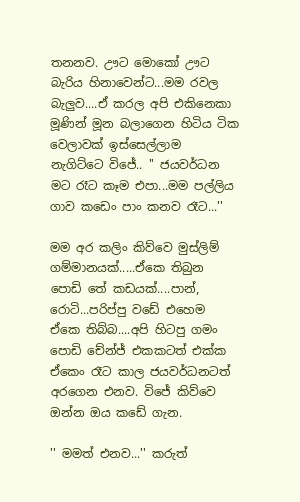තනනව. ඌට මොකෝ ඌට බැරිය හිනාවෙන්ට...මම රවල බැලුව....ඒ කරල අපි එකිනෙකා මූණින් මූන බලාගෙන හිටිය ටික වෙලාවක් ඉස්සෙල්ලාම නැගිට්ටෙ විජේ.. '' ජයවර්ධන මට රෑට කෑම එපා...මම පල්ලිය ගාව කඩෙං පාං කනව රෑට...''

මම අර කලිං කිව්වෙ මුස්ලිම් ගම්මානයක්.....ඒකෙ තිබුන පොඩි තේ කඩයක්....පාන්, රොටි...පරිප්පු වඩේ එහෙම ඒකෙ තිබ්බ....අපි හිටපු ගමං පොඩි චේන්ජ් එකකටත් එක්ක ඒකෙං රෑට කාල ජයවර්ධනටත් අරගෙන එනව. විජේ කිව්වෙ ඔන්න ඔය කඩේ ගැන.

'' මමත් එනව...'' කරුත්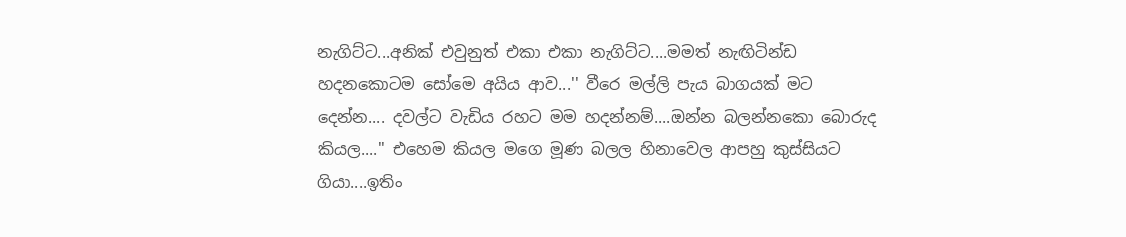නැගිට්ට...අනික් එවුනුත් එකා එකා නැගිට්ට....මමත් නැඟිටින්ඩ හදනකොටම සෝමෙ අයිය ආව...'' වීරෙ මල්ලි පැය බාගයක් මට දෙන්න.... දවල්ට වැඩිය රහට මම හදන්නම්....ඔන්න බලන්නකො බොරුද කියල....'' එහෙම කියල මගෙ මූණ බලල හිනාවෙල ආපහු කුස්සියට ගියා....ඉතිං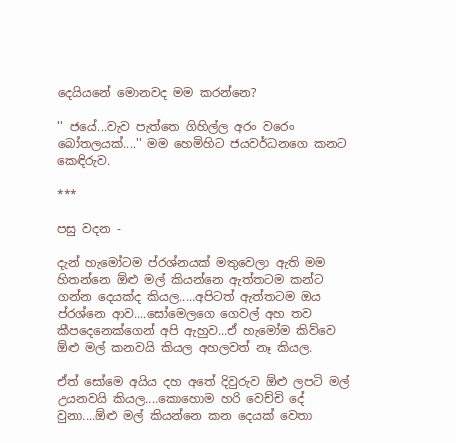දෙයියනේ මොනවද මම කරන්නෙ?

'' ජයේ...වැව පැත්තෙ ගිහිල්ල අරං වරෙං බෝතලයක්....'' මම හෙමිහිට ජයවර්ධනගෙ කනට කෙඳිරුව.

***

පසු වදන -

දැන් හැමෝටම ප්රශ්නයක් මතුවෙලා ඇති මම හිතන්නෙ ඕළු මල් කියන්නෙ ඇත්තටම කන්ට ගන්න දෙයක්ද කියල.....අපිටත් ඇත්තටම ඔය ප්රශ්නෙ ආව....සෝමෙලගෙ ගෙවල් අහ තව කීපදෙනෙක්ගෙන් අපි ඇහුව...ඒ හැමෝම කිව්වෙ ඕළු මල් කනවයි කියල අහලවත් නෑ කියල.

ඒත් සෝමෙ අයිය දහ අතේ දිවුරුව ඕළු ලපටි මල් උයනවයි කියල....කොහොම හරි වෙච්චි දේ වුනා....ඕළු මල් කියන්නෙ කන දෙයක් වෙතා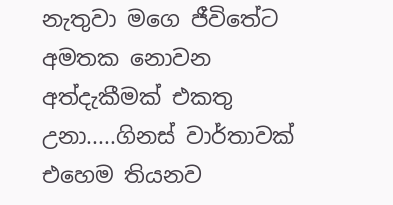නැතුවා මගෙ ජීවිතේට අමතක නොවන අත්දැකීමක් එකතු උනා.....ගිනස් වාර්තාවක් එහෙම තියනව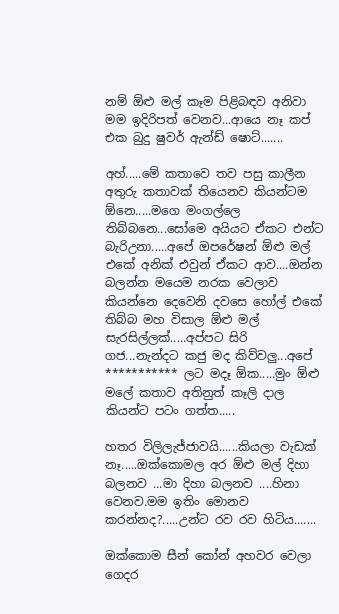නම් ඕළු මල් කෑම පිළිබඳව අනිවා මම ඉදිරිපත් වෙනව...ආයෙ නෑ කප් එක බුදු ෂුවර් ඇන්ඩ් ෂොට්.......

අහ්.....මේ කතාවෙ තව පසු කාලීන අතුරු කතාවක් තියෙනව කියන්ටම ඕනෙ.....මගෙ මංගල්ලෙ තිබ්බනෙ...සෝමෙ අයියට ඒකට එන්ට බැරිඋනා.....අපේ ඔපරේෂන් ඕළු මල් එකේ අනික් එවුන් ඒකට ආව....ඔන්න බලන්න මයෙම නරක වෙලාව කියන්නෙ දෙවෙනි දවසෙ හෝල් එකේ තිබ්බ මහ විසාල ඕළු මල් සැරසිල්ලක්.....අප්පට සිරි ගජ...නැන්දට කජු මද කිව්වලු...අපේ *********** ලට මදෑ ඕක.....මුං ඕළු මලේ කතාව අතිනුත් කෑලි දාල කියන්ට පටං ගත්ත.....

හතර විලිලැජ්ජාවයි......කියලා වැඩක් නෑ.....ඔක්කොමල අර ඕළු මල් දිහා බලනව ...මා දිහා බලනව ....හිනා වෙනව.මම ඉතිං මොනව කරන්නද?.....උන්ට රව රව හිටිය.......

ඔක්කොම සීන් කෝන් අහවර වෙලා ගෙදර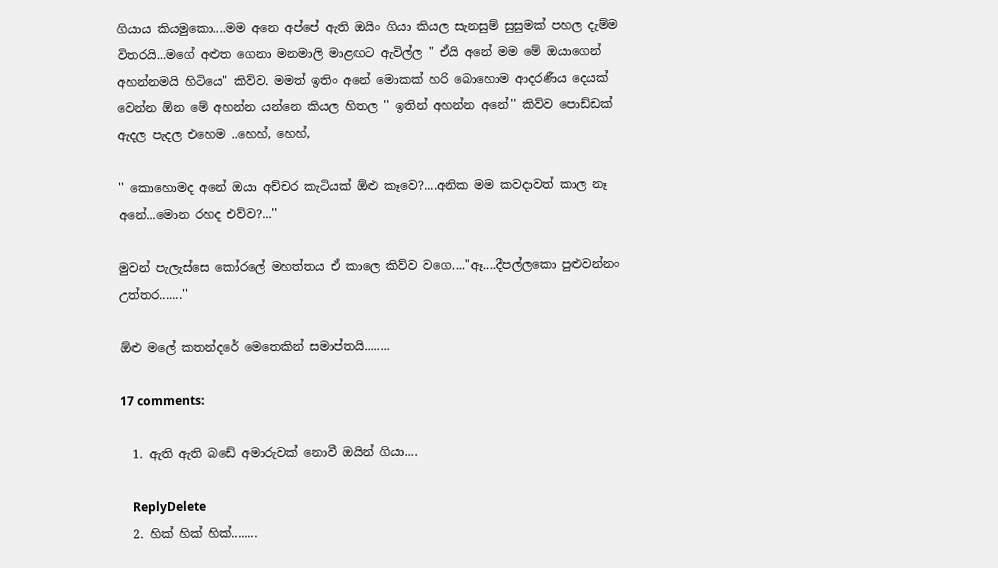ගියාය කියමුකො....මම අනෙ අප්පේ ඇති ඔයිං ගියා කියල සැනසුම් සුසුමක් පහල දැම්ම විතරයි...මගේ අළුත ගෙනා මනමාලි මාළඟට ඇවිල්ල " ඒයි අනේ මම මේ ඔයාගෙන් අහන්නමයි හිටියෙ" කිව්ව. මමත් ඉතිං අනේ මොකක් හරි බොහොම ආදරණීය දෙයක් වෙන්න ඕන මේ අහන්න යන්නෙ කියල හිතල '' ඉතින් අහන්න අනේ'' කිව්ව පොඩ්ඩක් ඇදල පැදල එහෙම ..හෙහ්, හෙහ්,

'' කොහොමද අනේ ඔයා අච්චර කැටියක් ඕළු කෑවෙ?....අනික මම කවදාවත් කාල නෑ අනේ...මොන රහද එව්ව?...''

මුවන් පැලැස්සෙ කෝරලේ මහත්තය ඒ කාලෙ කිව්ව වගෙ...."ඈ....දීපල්ලකො පුළුවන්නං උත්තර.......''

ඕළු මලේ කතන්දරේ මෙතෙකින් සමාප්තයි........

17 comments:

  1. ඇති ඇති බඩේ අමාරුවක් නොවී ඔයින් ගියා....

    ReplyDelete
  2. හික් හික් හික්........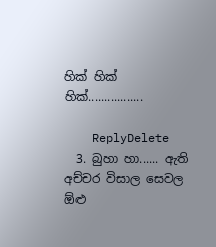හික් හික් හික්.................

    ReplyDelete
  3. බුහා හා...... ඇති අච්චර විසාල සෙවල ඕළු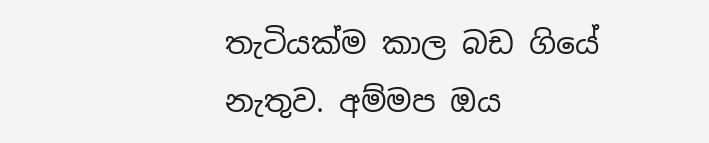තැටියක්ම කාල බඩ ගියේ නැතුව. අම්මප ඔය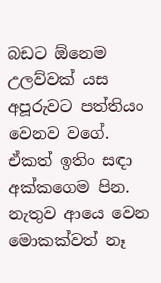බඩට ඕනෙම උලව්වක් යස අපූරුවට පත්තියං වෙනව වගේ. ඒකත් ඉතිං සඳා අක්කගෙම පින. නැතුව ආයෙ වෙන මොකක්වත් නෑ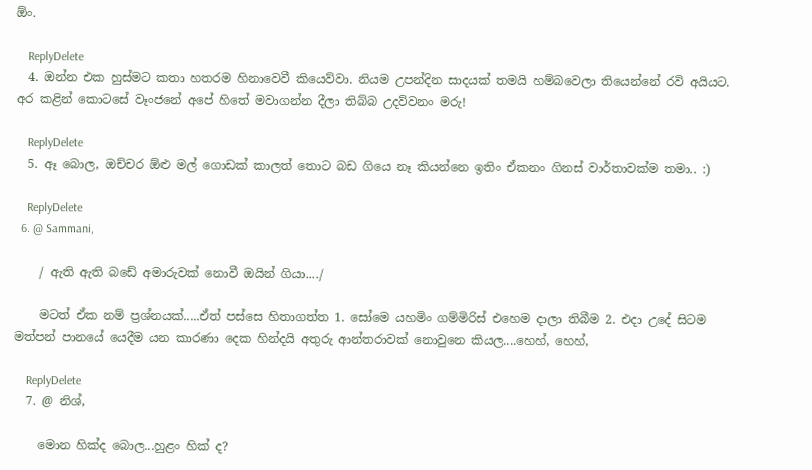ඕං.

    ReplyDelete
  4. ඔන්න එක හුස්මට කතා හතරම හිනාවෙවී කියෙව්වා. නියම උපන්දින සාදයක් තමයි හම්බවෙලා තියෙන්නේ රවි අයියට. අර කළින් කොටසේ වෑංජනේ අපේ හිතේ මවාගන්න දීලා තිබ්බ උදව්වනං මරු!

    ReplyDelete
  5. ඈ බොල, ඔච්චර ඕළු මල් ගොඩක් කාලත් තොට බඩ ගියෙ නෑ කියන්නෙ ඉතිං ඒකනං ගිනස් වාර්තාවක්ම තමා.. :)

    ReplyDelete
  6. @ Sammani,

    / ඇති ඇති බඩේ අමාරුවක් නොවී ඔයින් ගියා..../

    මටත් ඒක නම් ප්‍රශ්නයක්.....ඒත් පස්සෙ හිතාගත්ත 1. සෝමෙ යහමිං ගම්මිරිස් එහෙම දාලා තිබීම 2. එදා උදේ සිටම මත්පන් පානයේ යෙදීම යන කාරණා දෙක හින්දයි අතුරු ආන්තරාවක් නොවුනෙ කියල....හෙහ්, හෙහ්,

    ReplyDelete
  7. @ නිශ්,

    මොන හික්ද බොල...හුළං හික් ද?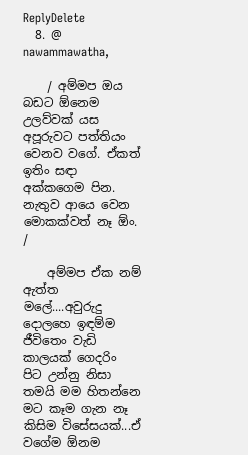ReplyDelete
  8. @ nawammawatha,

    / අම්මප ඔය බඩට ඕනෙම උලව්වක් යස අපූරුවට පත්තියං වෙනව වගේ. ඒකත් ඉතිං සඳා අක්කගෙම පින. නැතුව ආයෙ වෙන මොකක්වත් නෑ ඕං. /

    අම්මප ඒක නම් ඇත්ත මලේ....අවුරුදු දොලහෙ ඉඳම්ම ජීවිතෙං වැඩි කාලයක් ගෙදරිං පිට උන්නු නිසා තමයි මම හිතන්නෙ මට කෑම ගැන නෑ කිසිම විසේසයක්...ඒ වගේම ඕනම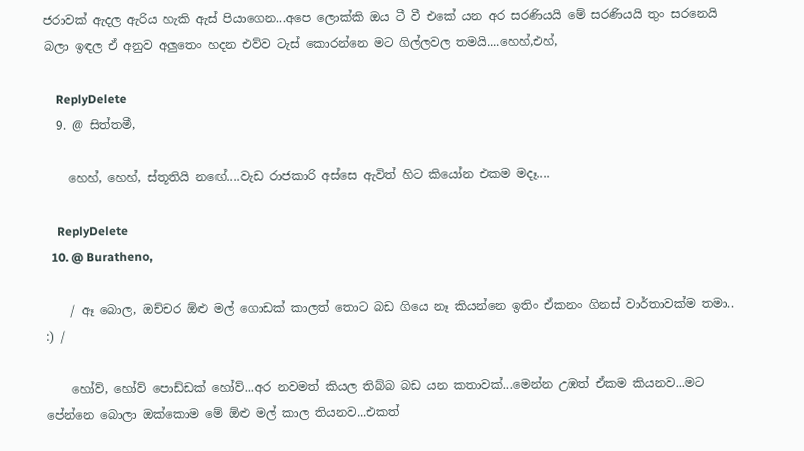ජරාවක් ඇදල ඇරිය හැකි ඇස් පියාගෙන...අපෙ ලොක්කි ඔය ටී වී එකේ යන අර සරණියයි මේ සරණියයි තුං සරනෙයි බලා ඉඳල ඒ අනුව අලුතෙං හදන එව්ව ටැස් කොරන්නෙ මට ගිල්ලවල තමයි....හෙහ්,එහ්,

    ReplyDelete
  9. @ සිත්තමී,

    හෙහ්, හෙහ්, ස්තූතියි නඟේ....වැඩ රාජකාරි අස්සෙ ඇවිත් හිට කියෝන එකම මදෑ....

    ReplyDelete
  10. @ Buratheno,

    / ඈ බොල, ඔච්චර ඕළු මල් ගොඩක් කාලත් තොට බඩ ගියෙ නෑ කියන්නෙ ඉතිං ඒකනං ගිනස් වාර්තාවක්ම තමා.. :) /

    හෝව්, හෝව් පොඩ්ඩක් හෝව්...අර නවමත් කියල තිබ්බ බඩ යන කතාවක්...මෙන්න උඹත් ඒකම කියනව...මට පේන්නෙ බොලා ඔක්කොම මේ ඕළු මල් කාල තියනව...එකත්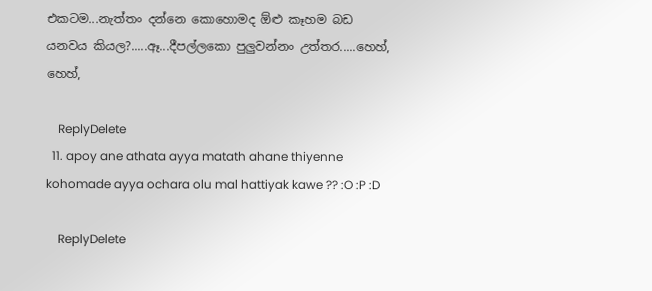එකටම...නැත්තං දන්නෙ කොහොමද ඕළු කෑහම බඩ යනවය කියල?.....ඈ...දීපල්ලකො පුලුවන්නං උත්තර.....හෙහ්, හෙහ්,

    ReplyDelete
  11. apoy ane athata ayya matath ahane thiyenne kohomade ayya ochara olu mal hattiyak kawe ?? :O :P :D

    ReplyDelete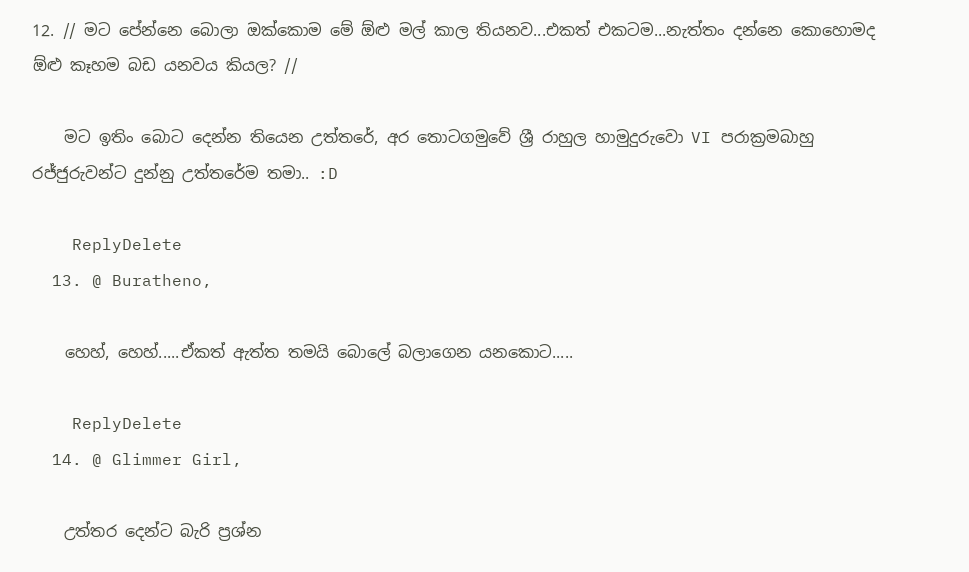12. // මට පේන්නෙ බොලා ඔක්කොම මේ ඕළු මල් කාල තියනව...එකත් එකටම...නැත්තං දන්නෙ කොහොමද ඕළු කෑහම බඩ යනවය කියල? //

    මට ඉතිං බොට දෙන්න තියෙන උත්තරේ, අර තොටගමුවේ ශ්‍රී රාහුල හාමුදුරුවො VI පරාක්‍රමබාහු රජ්ජුරුවන්ට දුන්නු උත්තරේම තමා.. :D

    ReplyDelete
  13. @ Buratheno,

    හෙහ්, හෙහ්.....ඒකත් ඇත්ත තමයි බොලේ බලාගෙන යනකොට.....

    ReplyDelete
  14. @ Glimmer Girl,

    උත්තර දෙන්ට බැරි ප්‍රශ්න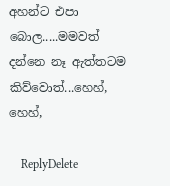අහන්ට එපා බොල.....මමවත් දන්නෙ නෑ ඇත්තටම කිව්වොත්...හෙහ්, හෙහ්,

    ReplyDelete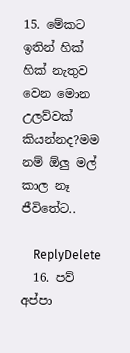15. මේකට ඉතින් හික් හික් නැතුව වෙන මොන උලව්වක් කියන්නද?මම නම් ඕලු මල් කාල නෑ ජීවිතේට..

    ReplyDelete
  16. පව් අප්පා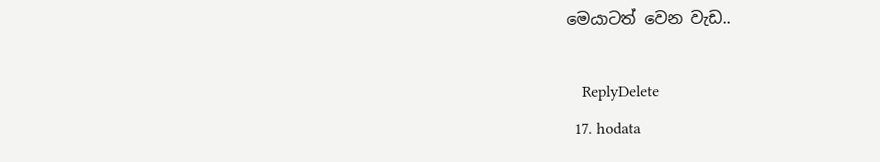මෙයාටත් වෙන වැඩ..

    ReplyDelete
  17. hodata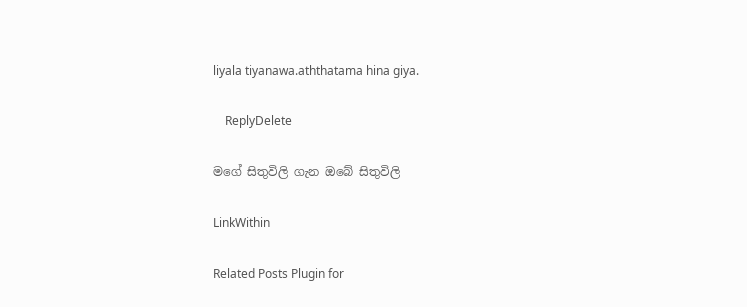liyala tiyanawa.aththatama hina giya.

    ReplyDelete

මගේ සිතුවිලි ගැන ඔබේ සිතුවිලි

LinkWithin

Related Posts Plugin for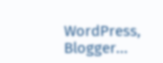WordPress, Blogger...